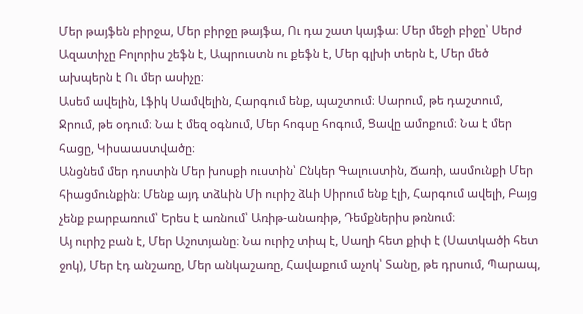Մեր թայֆեն բիրջա, Մեր բիրջը թայֆա, Ու դա շատ կայֆա։ Մեր մեջի բիջը՝ Սերժ Ազատիչը Բոլորիս շեֆն է, Ապրուստն ու քեֆն է, Մեր գլխի տերն է, Մեր մեծ ախպերն է Ու մեր ասիչը։
Ասեմ ավելին, Լֆիկ Սամվելին, Հարգում ենք, պաշտում։ Սարում, թե դաշտում, Ջրում, թե օդում։ Նա է մեզ օգնում, Մեր հոգսը հոգում, Ցավը ամոքում։ Նա է մեր հացը, Կիսաաստվածը։
Անցնեմ մեր դոստին Մեր խոսքի ուստին՝ Ընկեր Գալուստին, Ճառի, ասմունքի Մեր հիացմունքին։ Մենք այդ տձևին Մի ուրիշ ձևի Սիրում ենք էլի, Հարգում ավելի, Բայց չենք բարբառում՝ Երես է առնում՝ Առիթ-անառիթ, Դեմքներիս թռնում։
Այ ուրիշ բան է, Մեր Աշոտյանը։ Նա ուրիշ տիպ է, Սաղի հետ քիփ է (Սատկածի հետ ջոկ), Մեր էդ անշառը, Մեր անկաշառը, Հավաքում աչոկ՝ Տանը, թե դրսում, Պարապ,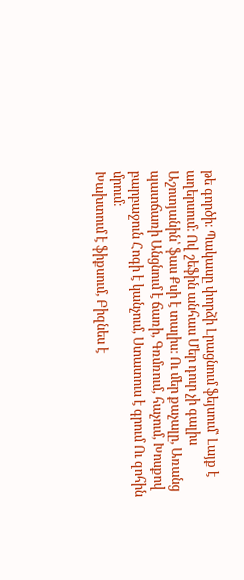թե գործի։ Պակասը փորձի Լրացնում ֆեյսում՝ Լայք է աղերսում։ Ով շեֆին անհաս Մեր դուր չի գալիս Աշոտյանին՝ ֆաս Քսի է տալիս։ Ու մեր քաչալը, Առանց պատճառի Անցնում է ճառի, Գռմռում, հաչում, Խոսքով բարբաջուն Հոգի է կանչում, Ստատուս է գրում Ու զոհին մրում։
Խախտում է ֆիքսում, Բիզնես է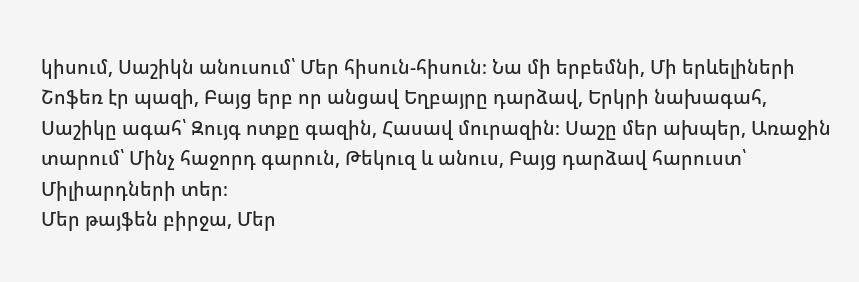կիսում, Սաշիկն անուսում՝ Մեր հիսուն-հիսուն։ Նա մի երբեմնի, Մի երևելիների Շոֆեռ էր պազի, Բայց երբ որ անցավ Եղբայրը դարձավ, Երկրի նախագահ, Սաշիկը ագահ՝ Զույգ ոտքը գազին, Հասավ մուրազին։ Սաշը մեր ախպեր, Առաջին տարում՝ Մինչ հաջորդ գարուն, Թեկուզ և անուս, Բայց դարձավ հարուստ՝ Միլիարդների տեր։
Մեր թայֆեն բիրջա, Մեր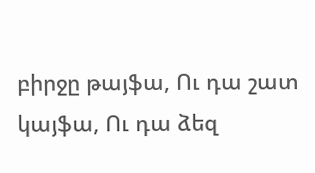բիրջը թայֆա, Ու դա շատ կայֆա, Ու դա ձեզ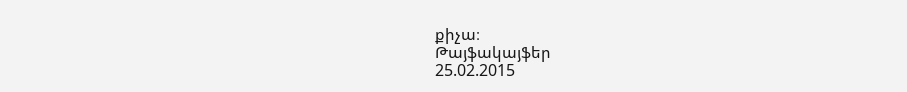քիչա։
Թայֆակայֆեր
25.02.2015